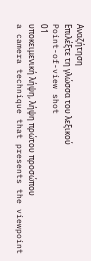Αναζήτηση
Επιλέξτε τη γλώσσα του λεξικού
Point-of-view shot
01
υποκειμενική λήψη, λήψη πρώτου προσώπου
a camera technique that presents the viewpoint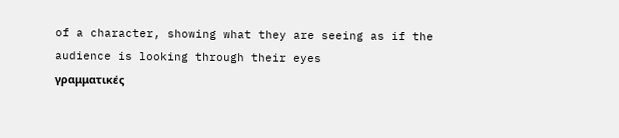of a character, showing what they are seeing as if the audience is looking through their eyes
γραμματικές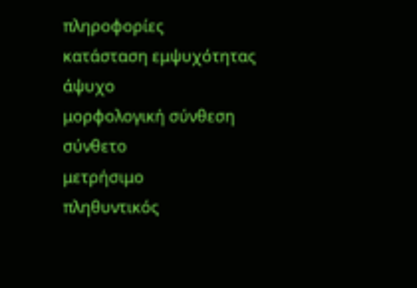πληροφορίες
κατάσταση εμψυχότητας
άψυχο
μορφολογική σύνθεση
σύνθετο
μετρήσιμο
πληθυντικός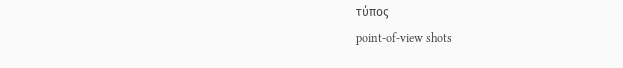τύπος
point-of-view shots